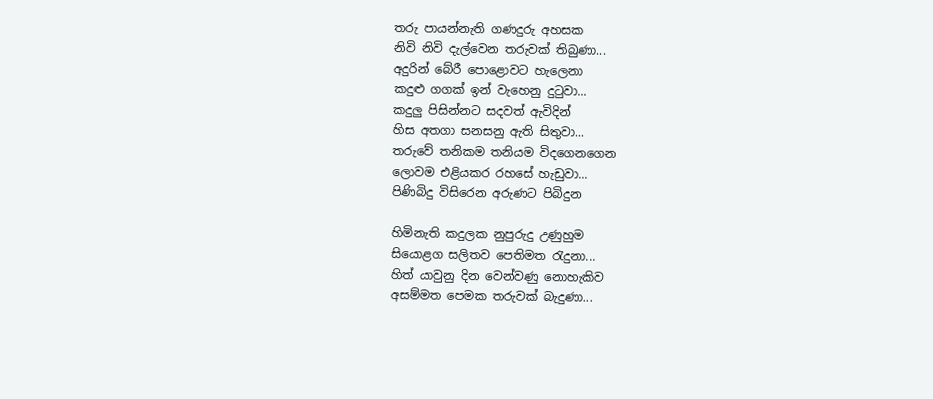තරු පායන්නැති ගණදුරු අහසක
නිවි නිවි දැල්වෙන තරුවක් තිබුණා...
අදුරින් බේරී පොළොවට හැලෙනා
කදුළු ගගක් ඉන් වැහෙනු දුටුවා...
කදුලු පිසින්නට සදවත් ඇවිදින්
හිස අතගා සනසනු ඇති සිතුවා...
තරුවේ තනිකම තනියම විදගෙනගෙන
ලොවම එළියකර රහසේ හැඩුවා...
පිණිබිදු විසිරෙන අරුණට පිබිදුන

හිමිනැති කදුලක නුපුරුදු උණුහුම
සියොළග සලිතව පෙතිමත රැදුනා...
හිත් යාවුනු දින වෙන්වණු නොහැකිව
අසම්මත පෙමක තරුවක් බැදුණා...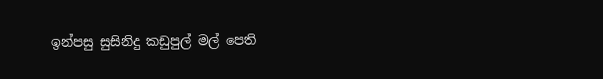ඉන්පසු සුසිනිදු කඩුපුල් මල් පෙති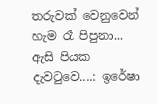තරුවක් වෙනුවෙන් හැම රෑ පිපුනා...
ඇසි පියක දැවටුවෙ....: ඉරේෂා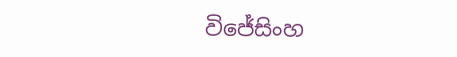විජේසිංහ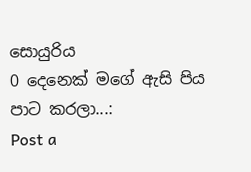සොයුරිය
0 දෙනෙක් මගේ ඇසි පිය පාට කරලා...:
Post a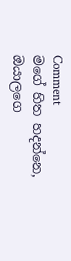Comment
මගේ හිත හදන්නෙ, ඔයාලගෙ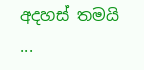අදහස් තමයි ...